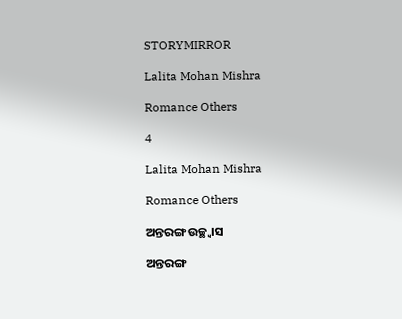STORYMIRROR

Lalita Mohan Mishra

Romance Others

4

Lalita Mohan Mishra

Romance Others

ଅନ୍ତରଙ୍ଗ ଉଚ୍ଛ୍ବାସ

ଅନ୍ତରଙ୍ଗ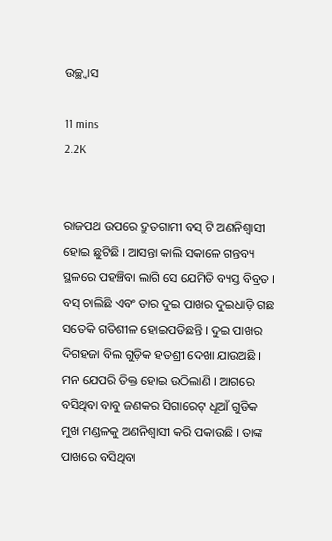ଉଚ୍ଛ୍ବାସ

11 mins
2.2K


ରାଜପଥ ଉପରେ ଦ୍ରୁତଗାମୀ ବସ୍ ଟି ଅଣନିଶ୍ବାସୀ ହୋଇ ଛୁଟିଛି । ଆସନ୍ତା କାଲି ସକାଳେ ଗନ୍ତବ୍ୟ ସ୍ଥଳରେ ପହଞ୍ଚିବା ଲାଗି ସେ ଯେମିତି ବ୍ୟସ୍ତ ବିବ୍ରତ । ବସ୍ ଚାଲିଛି ଏବଂ ତାର ଦୁଇ ପାଖର ଦୁଇଧାଡ଼ି ଗଛ ସତେକି ଗତିଶୀଳ ହୋଇପଡିଛନ୍ତି । ଦୁଇ ପାଖର ଦିଗହଜା ବିଲ ଗୁଡ଼ିକ ହତଶ୍ରୀ ଦେଖା ଯାଉଅଛି । ମନ ଯେପରି ତିକ୍ତ ହୋଇ ଉଠିଲାଣି । ଆଗରେ ବସିଥିବା ବାବୁ ଜଣକର ସିଗାରେଟ୍ ଧୂଆଁ ଗୁଡିକ ମୁଖ ମଣ୍ଡଳକୁ ଅଣନିଶ୍ବାସୀ କରି ପକାଉଛି । ତାଙ୍କ ପାଖରେ ବସିଥିବା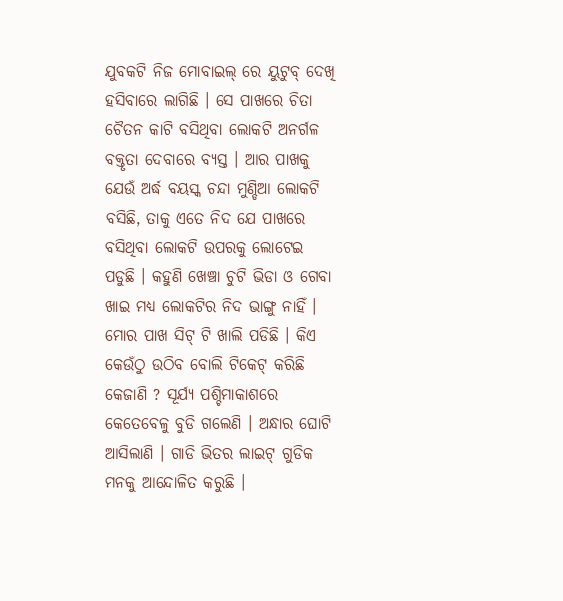ଯୁବକଟି ନିଜ ମୋବାଇଲ୍ ରେ ୟୁଟୁବ୍ ଦେଖି ହସିବାରେ ଲାଗିଛି । ସେ ପାଖରେ ଚିତା ଚୈତନ କାଟି ବସିଥିବା ଲୋକଟି ଅନର୍ଗଳ ବକ୍ତୃତା ଦେବାରେ ବ୍ୟସ୍ତ । ଆର ପାଖକୁ ଯେଉଁ ଅର୍ଦ୍ଧ ବୟସ୍କ ଚନ୍ଦା ମୁଣ୍ଡିଆ ଲୋକଟି ବସିଛି, ତାକୁ ଏତେ ନିଦ ଯେ ପାଖରେ ବସିଥିବା ଲୋକଟି ଉପରକୁ ଲୋଟେଇ ପଡୁଛି । କହୁଣି ଖେଞ୍ଚା ଚୁଟି ଭିଡା ଓ ଗେବା ଖାଇ ମଧ୍ୟ ଲୋକଟିର ନିଦ ଭାଙ୍ଗୁ ନାହିଁ । ମୋର ପାଖ ସିଟ୍ ଟି ଖାଲି ପଡିଛି । କିଏ କେଉଁଠୁ ଉଠିବ ବୋଲି ଟିକେଟ୍ କରିଛି କେଜାଣି ? ସୂର୍ଯ୍ୟ ପଶ୍ଚିମାକାଶରେ କେତେବେଳୁ ବୁଡି ଗଲେଣି । ଅନ୍ଧାର ଘୋଟି ଆସିଲାଣି । ଗାଡି ଭିତର ଲାଇଟ୍ ଗୁଡିକ ମନକୁ ଆନ୍ଦୋଳିତ କରୁଛି ।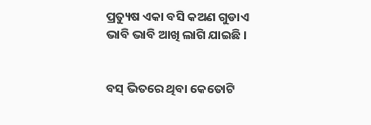ପ୍ରତ୍ୟୁଷ ଏକା ବସି କଅଣ ଗୁଡାଏ ଭାବି ଭାବି ଆଖି ଲାଗି ଯାଇଛି ।


ବସ୍ ଭିତରେ ଥିବା କେତୋଟି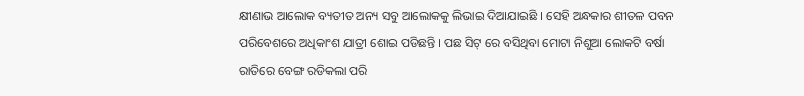କ୍ଷୀଣାଭ ଆଲୋକ ବ୍ୟତୀତ ଅନ୍ୟ ସବୁ ଆଲୋକକୁ ଲିଭାଇ ଦିଆଯାଇଛି । ସେହି ଅନ୍ଧକାର ଶୀତଳ ପବନ ପରିବେଶରେ ଅଧିକାଂଶ ଯାତ୍ରୀ ଶୋଇ ପଡିଛନ୍ତି । ପଛ ସିଟ୍ ରେ ବସିଥିବା ମୋଟା ନିଶୁଆ ଲୋକଟି ବର୍ଷା ରାତିରେ ବେଙ୍ଗ ରଡିକଲା ପରି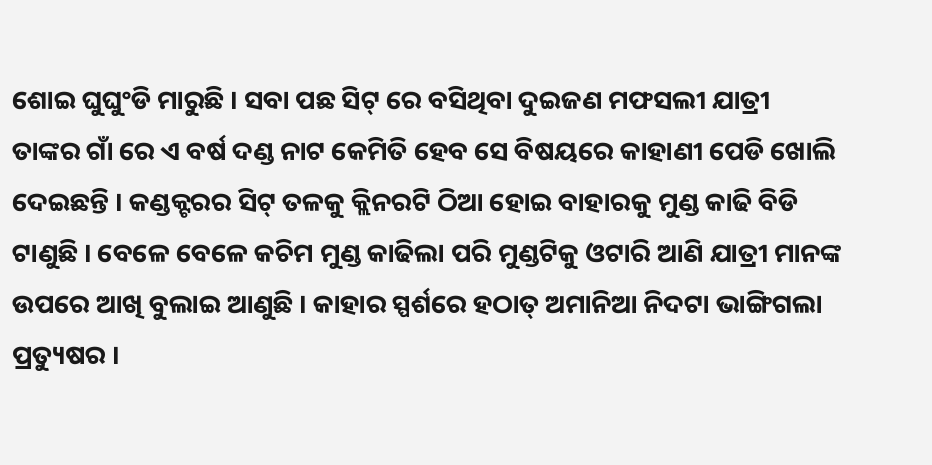ଶୋଇ ଘୁଘୁଂଡି ମାରୁଛି । ସବା ପଛ ସିଟ୍ ରେ ବସିଥିବା ଦୁଇଜଣ ମଫସଲୀ ଯାତ୍ରୀ ତାଙ୍କର ଗାଁ ରେ ଏ ବର୍ଷ ଦଣ୍ଡ ନାଟ କେମିତି ହେବ ସେ ବିଷୟରେ କାହାଣୀ ପେଡି ଖୋଲି ଦେଇଛନ୍ତି । କଣ୍ଡକ୍ଟରର ସିଟ୍ ତଳକୁ କ୍ଲିନରଟି ଠିଆ ହୋଇ ବାହାରକୁ ମୁଣ୍ଡ କାଢି ବିଡି ଟାଣୁଛି । ବେଳେ ବେଳେ କଚିମ ମୁଣ୍ଡ କାଢିଲା ପରି ମୁଣ୍ଡଟିକୁ ଓଟାରି ଆଣି ଯାତ୍ରୀ ମାନଙ୍କ ଉପରେ ଆଖି ବୁଲାଇ ଆଣୁଛି । କାହାର ସ୍ପର୍ଶରେ ହଠାତ୍ ଅମାନିଆ ନିଦଟା ଭାଙ୍ଗିଗଲା ପ୍ରତ୍ୟୁଷର ।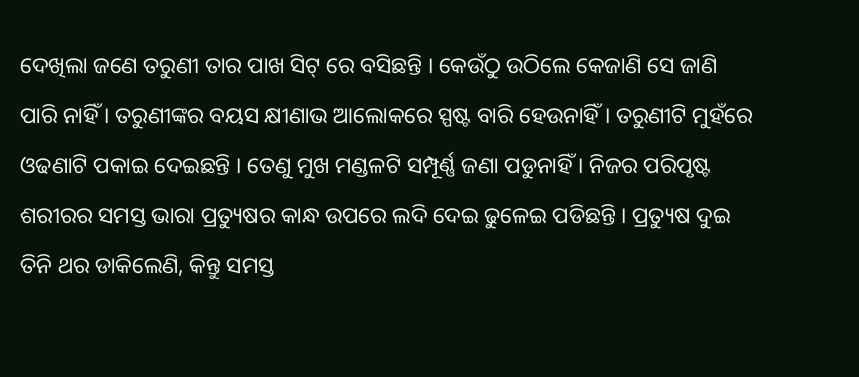ଦେଖିଲା ଜଣେ ତରୁଣୀ ତାର ପାଖ ସିଟ୍ ରେ ବସିଛନ୍ତି । କେଉଁଠୁ ଉଠିଲେ କେଜାଣି ସେ ଜାଣି ପାରି ନାହିଁ । ତରୁଣୀଙ୍କର ବୟସ କ୍ଷୀଣାଭ ଆଲୋକରେ ସ୍ପଷ୍ଟ ବାରି ହେଉନାହିଁ । ତରୁଣୀଟି ମୁହଁରେ ଓଢଣାଟି ପକାଇ ଦେଇଛନ୍ତି । ତେଣୁ ମୁଖ ମଣ୍ଡଳଟି ସମ୍ପୂର୍ଣ୍ଣ ଜଣା ପଡୁନାହିଁ । ନିଜର ପରିପୃଷ୍ଟ ଶରୀରର ସମସ୍ତ ଭାରା ପ୍ରତ୍ୟୁଷର କାନ୍ଧ ଉପରେ ଲଦି ଦେଇ ଢୁଳେଇ ପଡିଛନ୍ତି । ପ୍ରତ୍ୟୁଷ ଦୁଇ ତିନି ଥର ଡାକିଲେଣି, କିନ୍ତୁ ସମସ୍ତ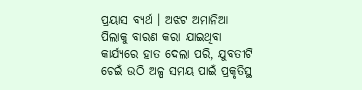ପ୍ରୟାସ ବ୍ୟର୍ଥ । ଅଝଟ ଅମାନିଆ ପିଲାକୁ ବାରଣ କରା ଯାଇଥିବା କାର୍ଯ୍ୟରେ ହାତ ଦେଲା ପରି, ଯୁବତୀଟି ଚେଇଁ ଉଠି ଅଳ୍ପ ସମୟ ପାଇଁ ପ୍ରକୃତିସ୍ଥ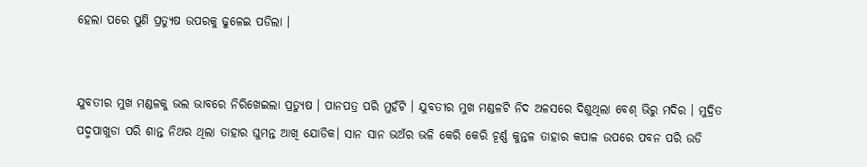ହେଲା ପରେ ପୁଣି ପ୍ରତ୍ୟୁଷ ଉପରକୁ ଢୁଳେଇ ପଡିଲା ।


ଯୁବତୀର ମୁଖ ମଣ୍ଡଳକୁ ଭଲ ଭାବରେ ନିରିଖେଇଲା ପ୍ରତ୍ୟୁଷ । ପାନପତ୍ର ପରି ମୁହଁଟି । ଯୁବତୀର ମୁଖ ମଣ୍ଡଳଟି ନିଦ ଅଳସରେ ଦିଶୁଥିଲା ବେଶ୍ ଭିରୁ ମଦିର । ମୁଦ୍ରିତ ପଦ୍ମପାଖୁଡା ପରି ଶାନ୍ତ ନିଥର ଥିଲା ତାହାର ଘୁମନ୍ତ ଆଖି ଯୋଡିକ। ସାନ ସାନ ଭଅଁର ଭଳି କେରି କେରି ଚୂର୍ଣ୍ଣ କୁନ୍ତଳ ତାହାର କପାଳ ଉପରେ ପବନ ପରି ଉଡି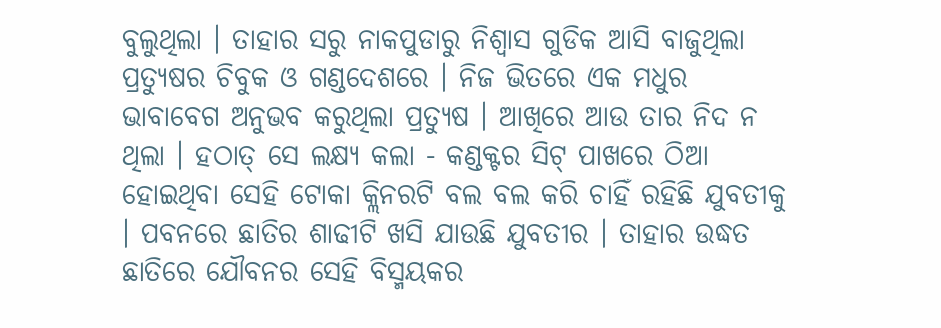ବୁଲୁଥିଲା । ତାହାର ସରୁ ନାକପୁଡାରୁ ନିଶ୍ବାସ ଗୁଡିକ ଆସି ବାଜୁଥିଲା ପ୍ରତ୍ୟୁଷର ଚିବୁକ ଓ ଗଣ୍ଡଦେଶରେ । ନିଜ ଭିତରେ ଏକ ମଧୁର ଭାବାବେଗ ଅନୁଭବ କରୁଥିଲା ପ୍ରତ୍ୟୁଷ । ଆଖିରେ ଆଉ ତାର ନିଦ ନ ଥିଲା । ହଠାତ୍ ସେ ଲକ୍ଷ୍ୟ କଲା - କଣ୍ଡକ୍ଟର ସିଟ୍ ପାଖରେ ଠିଆ ହୋଇଥିବା ସେହି ଟୋକା କ୍ଲିନରଟି ବଲ ବଲ କରି ଚାହିଁ ରହିଛି ଯୁବତୀକୁ । ପବନରେ ଛାତିର ଶାଢୀଟି ଖସି ଯାଉଛି ଯୁବତୀର । ତାହାର ଉଦ୍ଧତ ଛାତିରେ ଯୌବନର ସେହି ବିସ୍ମୟକର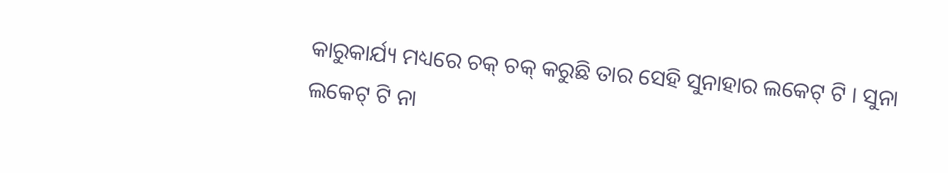କାରୁକାର୍ଯ୍ୟ ମଧ୍ୟରେ ଚକ୍ ଚକ୍ କରୁଛି ତାର ସେହି ସୁନାହାର ଲକେଟ୍ ଟି । ସୁନା ଲକେଟ୍ ଟି ନା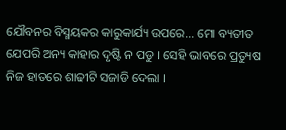ଯୌବନର ବିସ୍ମୟକର କାରୁକାର୍ଯ୍ୟ ଉପରେ... ମୋ ବ୍ୟତୀତ ଯେପରି ଅନ୍ୟ କାହାର ଦୃଷ୍ଟି ନ ପଡୁ । ସେହି ଭାବରେ ପ୍ରତ୍ୟୁଷ ନିଜ ହାତରେ ଶାଢୀଟି ସଜାଡି ଦେଲା ।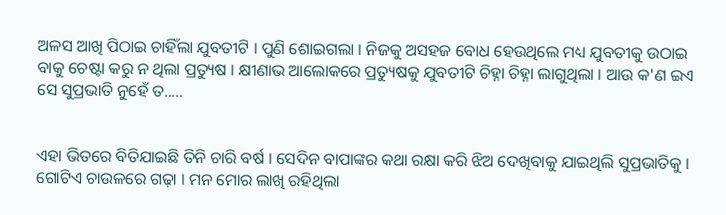ଅଳସ ଆଖି ପିଠାଇ ଚାହିଁଲା ଯୁବତୀଟି । ପୁଣି ଶୋଇଗଲା । ନିଜକୁ ଅସହଜ ବୋଧ ହେଉଥିଲେ ମଧ୍ୟ ଯୁବତୀକୁ ଉଠାଇ ବାକୁ ଚେଷ୍ଟା କରୁ ନ ଥିଲା ପ୍ରତ୍ୟୁଷ । କ୍ଷୀଣାଭ ଆଲୋକରେ ପ୍ରତ୍ୟୁଷକୁ ଯୁବତୀଟି ଚିହ୍ନା ଚିହ୍ନା ଲାଗୁଥିଲା । ଆଉ କ'ଣ ଇଏ ସେ ସୁପ୍ରଭାତି ନୁହେଁ ତ.....


ଏହା ଭିତରେ ବିତିଯାଇଛି ତିନି ଚାରି ବର୍ଷ । ସେଦିନ ବାପାଙ୍କର କଥା ରକ୍ଷା କରି ଝିଅ ଦେଖିବାକୁ ଯାଇଥିଲି ସୁପ୍ରଭାତିକୁ । ଗୋଟିଏ ଚାଉଳରେ ଗଢ଼ା । ମନ ମୋର ଲାଖି ରହିଥିଲା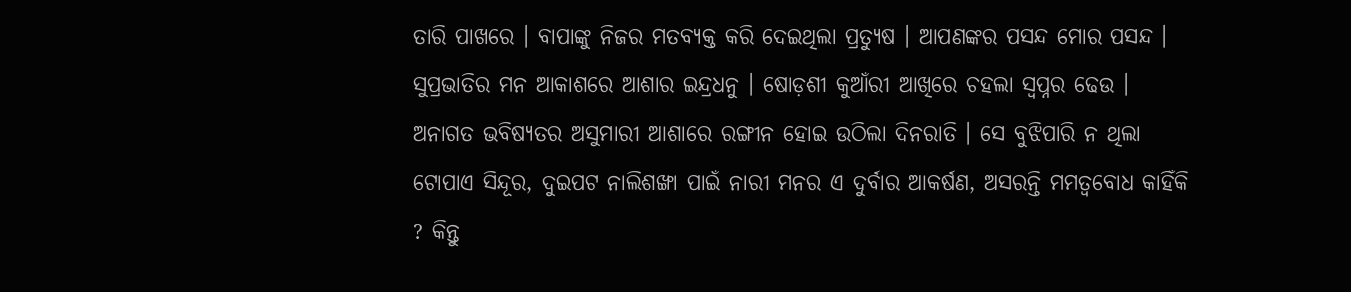ତାରି ପାଖରେ । ବାପାଙ୍କୁ ନିଜର ମତବ୍ୟକ୍ତ କରି ଦେଇଥିଲା ପ୍ରତ୍ୟୁଷ । ଆପଣଙ୍କର ପସନ୍ଦ ମୋର ପସନ୍ଦ । ସୁପ୍ରଭାତିର ମନ ଆକାଶରେ ଆଶାର ଇନ୍ଦ୍ରଧନୁ । ଷୋଡ଼ଶୀ କୁଆଁରୀ ଆଖିରେ ଚହଲା ସ୍ବପ୍ନର ଢେଉ । ଅନାଗତ ଭବିଷ୍ଯତର ଅସୁମାରୀ ଆଶାରେ ରଙ୍ଗୀନ ହୋଇ ଉଠିଲା ଦିନରାତି । ସେ ବୁଝିପାରି ନ ଥିଲା ଟୋପାଏ ସିନ୍ଦୂର, ଦୁଇପଟ ନାଲିଶଙ୍ଖା ପାଇଁ ନାରୀ ମନର ଏ ଦୁର୍ବାର ଆକର୍ଷଣ, ଅସରନ୍ତି ମମତ୍ବବୋଧ କାହିଁକି ? କିନ୍ତୁ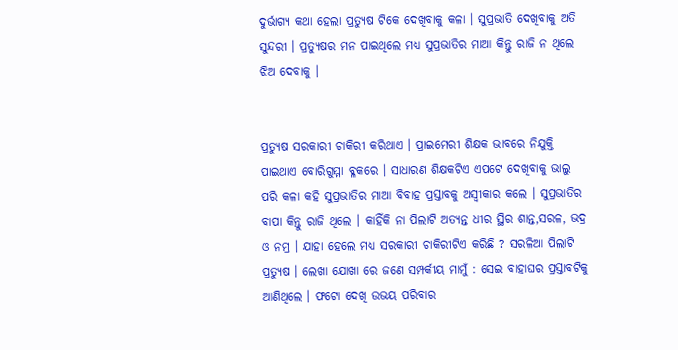ଦୁର୍ଭାଗ୍ୟ କଥା ହେଲା ପ୍ରତ୍ୟୁଷ ଟିକେ ଦେଖିବାକୁ କଳା । ସୁପ୍ରଭାତି ଦେଖିବାକୁ ଅତି ସୁନ୍ଦରୀ । ପ୍ରତ୍ୟୁଷର ମନ ପାଇଥିଲେ ମଧ୍ୟ ସୁପ୍ରଭାତିର ମାଆ କିନ୍ତୁ ରାଜି ନ ଥିଲେ ଝିଅ ଦେବାକୁ ।


ପ୍ରତ୍ୟୁଷ ସରକାରୀ ଚାକିରୀ କରିଥାଏ । ପ୍ରାଇମେରୀ ଶିକ୍ଷକ ଭାବରେ ନିଯୁକ୍ତି ପାଇଥାଏ ବୋରିଗୁମ୍ମା ବ୍ଳକରେ । ସାଧାରଣ ଶିକ୍ଷକଟିଏ ଏପଟେ ଦେଖିବାକୁ ଭାଲୁ ପରି କଳା କହି ସୁପ୍ରଭାତିର ମାଆ ବିବାହ ପ୍ରସ୍ତାବକୁ ଅସ୍ବୀକାର କଲେ । ସୁପ୍ରଭାତିର ବାପା କିନ୍ତୁ ରାଜି ଥିଲେ । କାହିଁକି ନା ପିଲାଟି ଅତ୍ୟନ୍ତ ଧୀର ସ୍ଥିର ଶାନ୍ତ,ସରଳ, ଭଦ୍ର ଓ ନମ୍ର । ଯାହା ହେଲେ ମଧ୍ୟ ସରକାରୀ ଚାକିରୀଟିଏ କରିଛି ? ସରଳିଆ ପିଲାଟି ପ୍ରତ୍ୟୁଷ । ଲେଖା ଯୋଖା ରେ ଜଣେ ସମ୍ପର୍କୀୟ ମାମୁଁ : ସେଇ ବାହାଘର ପ୍ରସ୍ତାବଟିକୁ ଆଣିଥିଲେ । ଫଟୋ ଦେଖି ଉଭୟ ପରିବାର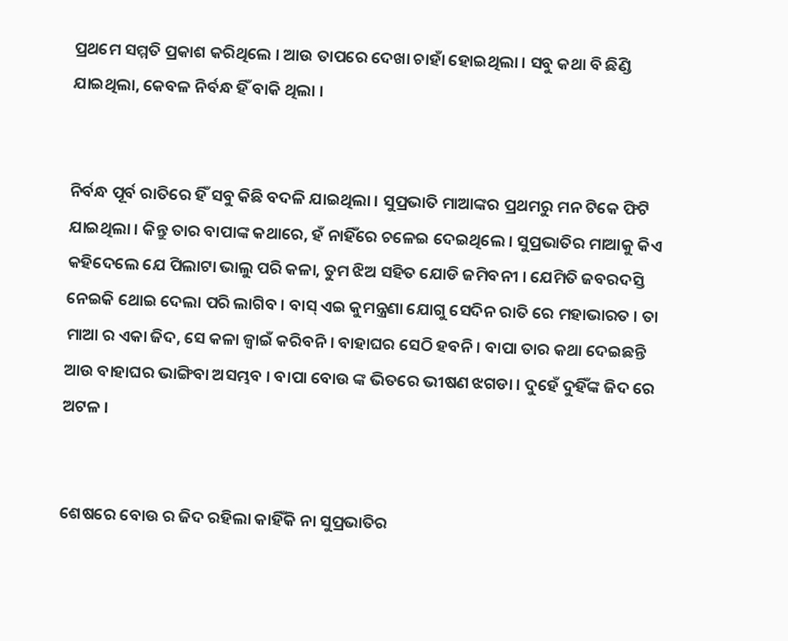ପ୍ରଥମେ ସମ୍ମତି ପ୍ରକାଶ କରିଥିଲେ । ଆଉ ତାପରେ ଦେଖା ଚାହାଁ ହୋଇଥିଲା । ସବୁ କଥା ବି ଛିଣ୍ଡି ଯାଇଥିଲା, କେବଳ ନିର୍ବନ୍ଧ ହିଁ ବାକି ଥିଲା ।


ନିର୍ବନ୍ଧ ପୂର୍ବ ରାତିରେ ହିଁ ସବୁ କିଛି ବଦଳି ଯାଇଥିଲା । ସୁପ୍ରଭାତି ମାଆଙ୍କର ପ୍ରଥମରୁ ମନ ଟିକେ ଫିଟି ଯାଇଥିଲା । କିନ୍ତୁ ତାର ବାପାଙ୍କ କଥାରେ, ହଁ ନାହିଁରେ ଚଳେଇ ଦେଇଥିଲେ । ସୁପ୍ରଭାତିର ମାଆକୁ କିଏ କହିଦେଲେ ଯେ ପିଲାଟା ଭାଲୁ ପରି କଳା, ତୁମ ଝିଅ ସହିତ ଯୋଡି ଜମିବନୀ । ଯେମିତି ଜବରଦସ୍ତି ନେଇକି ଥୋଇ ଦେଲା ପରି ଲାଗିବ । ବାସ୍ ଏଇ କୁମନ୍ତ୍ରଣା ଯୋଗୁ ସେଦିନ ରାତି ରେ ମହାଭାରତ । ତା ମାଆ ର ଏକା ଜିଦ, ସେ କଳା ଜ୍ୱାଇଁ କରିବନି । ବାହାଘର ସେଠି ହବନି । ବାପା ତାର କଥା ଦେଇଛନ୍ତି ଆଉ ବାହାଘର ଭାଙ୍ଗିବା ଅସମ୍ଭବ । ବାପା ବୋଉ ଙ୍କ ଭିତରେ ଭୀଷଣ ଝଗଡା । ଦୁହେଁ ଦୁହିଁଙ୍କ ଜିଦ ରେ ଅଟଳ ।


ଶେଷରେ ବୋଉ ର ଜିଦ ରହିଲା କାହିଁକି ନା ସୁପ୍ରଭାତିର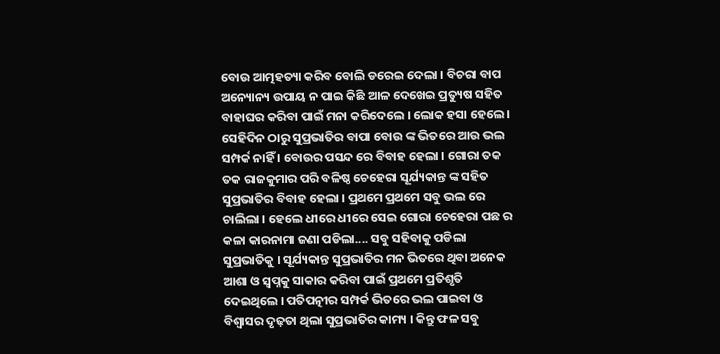ବୋଉ ଆତ୍ମହତ୍ୟା କରିବ ବୋଲି ଡରେଇ ଦେଲା । ବିଚରା ବାପ ଅନ୍ୟୋନ୍ୟ ଉପାୟ ନ ପାଇ କିଛି ଆଳ ଦେଖେଇ ପ୍ରତ୍ୟୁଷ ସହିତ ବାହାଘର କରିବା ପାଇଁ ମନା କରିଦେଲେ । ଲୋକ ହସା ହେଲେ । ସେହିଦିନ ଠାରୁ ସୁପ୍ରଭାତିର ବାପା ବୋଉ ଙ୍କ ଭିତରେ ଆଉ ଭଲ ସମ୍ପର୍କ ନାହିଁ । ବୋଉର ପସନ୍ଦ ରେ ବିବାହ ହେଲା । ଗୋରା ତକ ତକ ରାଜକୁମାର ପରି ବଳିଷ୍ଠ ଚେହେରା ସୂର୍ଯ୍ୟକାନ୍ତ ଙ୍କ ସହିତ ସୁପ୍ରଭାତିର ବିବାହ ହେଲା । ପ୍ରଥମେ ପ୍ରଥମେ ସବୁ ଭଲ ରେ ଚାଲିଲା । ହେଲେ ଧୀରେ ଧୀରେ ସେଇ ଗୋରା ଚେହେରା ପଛ ର କଳା କାରନାମା ଜଣା ପଡିଲା.... ସବୁ ସହିବାକୁ ପଡିଲା ସୁପ୍ରଭାତିକୁ । ସୂର୍ଯ୍ୟକାନ୍ତ ସୁପ୍ରଭାତିର ମନ ଭିତରେ ଥିବା ଅନେକ ଆଶା ଓ ସ୍ବପ୍ନକୁ ସାକାର କରିବା ପାଇଁ ପ୍ରଥମେ ପ୍ରତିଶୃତି ଦେଇଥିଲେ । ପତିପତ୍ନୀର ସମ୍ପର୍କ ଭିତରେ ଭଲ ପାଇବା ଓ ବିଶ୍ବାସର ଦୃଢ଼ତା ଥିଲା ସୁପ୍ରଭାତିର କାମ୍ୟ । କିନ୍ତୁ ଫଳ ସବୁ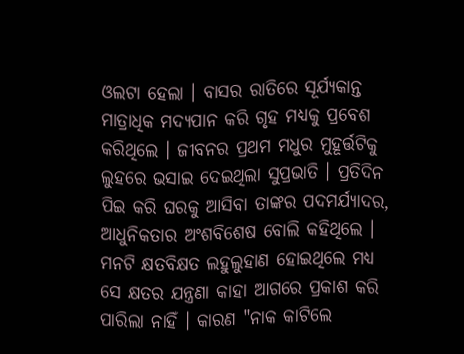ଓଲଟା ହେଲା । ବାସର ରାତିରେ ସୂର୍ଯ୍ୟକାନ୍ତ ମାତ୍ରାଧିକ ମଦ୍ୟପାନ କରି ଗୃହ ମଧ୍ୟକୁ ପ୍ରବେଶ କରିଥିଲେ । ଜୀବନର ପ୍ରଥମ ମଧୁର ମୁହୂର୍ତ୍ତଟିକୁ ଲୁହରେ ଭସାଇ ଦେଇଥିଲା ସୁପ୍ରଭାତି । ପ୍ରତିଦିନ ପିଇ କରି ଘରକୁ ଆସିବା ତାଙ୍କର ପଦମର୍ଯ୍ୟାଦର, ଆଧୁନିକତାର ଅଂଶବିଶେଷ ବୋଲି କହିଥିଲେ । ମନଟି କ୍ଷତବିକ୍ଷତ ଲହୁଲୁହାଣ ହୋଇଥିଲେ ମଧ୍ୟ ସେ କ୍ଷତର ଯନ୍ତ୍ରଣା କାହା ଆଗରେ ପ୍ରକାଶ କରି ପାରିଲା ନାହିଁ । କାରଣ "ନାକ କାଟିଲେ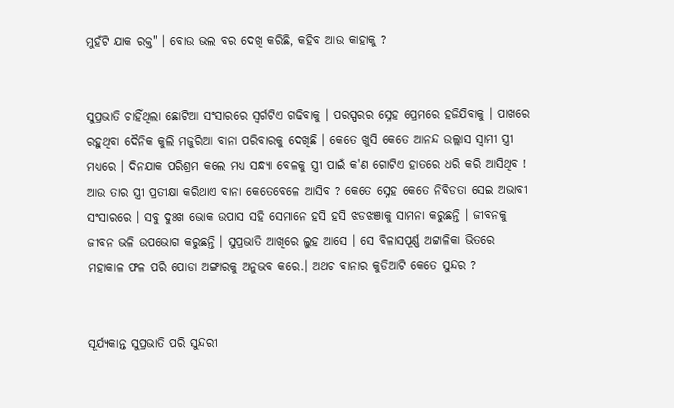ମୁହଁଟି ଯାକ ରକ୍ତ" । ବୋଉ ଭଲ ବର ଦେଖି କରିଛି, କହିବ ଆଉ କାହାକୁ ?


ସୁପ୍ରଭାତି ଚାହିଁଥିଲା ଛୋଟିଆ ସଂସାରରେ ସ୍ବର୍ଗଟିଏ ଗଢିବାକୁ । ପରସ୍ପରର ସ୍ନେହ ପ୍ରେମରେ ହଜିଯିବାକୁ । ପାଖରେ ରହୁଥିବା ଦୈନିକ କୁଲି ମଜୁରିଆ ବାନା ପରିବାରକୁ ଦେଖିଛି । କେତେ ଖୁସି କେତେ ଆନନ୍ଦ ଉଲ୍ଲାସ ସ୍ବାମୀ ସ୍ତ୍ରୀ ମଧ୍ଯରେ । ଦିନଯାକ ପରିଶ୍ରମ କଲେ ମଧ୍ୟ ସନ୍ଧ୍ୟା ବେଳକୁ ସ୍ତ୍ରୀ ପାଇଁ କ'ଣ ଗୋଟିଏ ହାତରେ ଧରି କରି ଆସିଥିବ ! ଆଉ ତାର ସ୍ତ୍ରୀ ପ୍ରତୀକ୍ଷା କରିଥାଏ ବାନା କେତେବେଳେ ଆସିବ ? କେତେ ସ୍ନେହ କେତେ ନିବିଡତା ସେଇ ଅଭାବୀ ସଂସାରରେ । ସବୁ ଦୁଃଖ ଭୋକ ଉପାସ ସହି ସେମାନେ ହସି ହସି ଝଡଝଞାକୁ ସାମନା କରୁଛନ୍ତି । ଜୀବନକୁ ଜୀବନ ଭଳି ଉପଭୋଗ କରୁଛନ୍ତି । ସୁପ୍ରଭାତି ଆଖିରେ ଲୁହ ଆସେ । ସେ ବିଳାସପୂର୍ଣ୍ଣ ଅଟ୍ଟାଳିକା ଭିତରେ ମହାକାଳ ଫଳ ପରି ପୋଡା ଅଙ୍ଗାରକୁ ଅନୁଭବ କରେ.। ଅଥଚ ବାନାର କୁଡିଆଟି କେତେ ସୁନ୍ଦର ?


ସୂର୍ଯ୍ୟକାନ୍ତ ସୁପ୍ରଭାତି ପରି ସୁନ୍ଦରୀ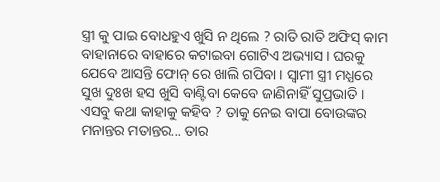ସ୍ତ୍ରୀ କୁ ପାଇ ବୋଧହୁଏ ଖୁସି ନ ଥିଲେ ? ରାତି ରାତି ଅଫିସ୍ କାମ ବାହାନାରେ ବାହାରେ କଟାଇବା ଗୋଟିଏ ଅଭ୍ୟାସ । ଘରକୁ ଯେବେ ଆସନ୍ତି ଫୋନ୍ ରେ ଖାଲି ଗପିବା । ସ୍ବାମୀ ସ୍ତ୍ରୀ ମଧ୍ଯରେ ସୁଖ ଦୁଃଖ ହସ ଖୁସି ବାଣ୍ଟିବା କେବେ ଜାଣିନାହିଁ ସୁପ୍ରଭାତି । ଏସବୁ କଥା କାହାକୁ କହିବ ? ତାକୁ ନେଇ ବାପା ବୋଉଙ୍କର ମନାନ୍ତର ମତାନ୍ତର... ତାର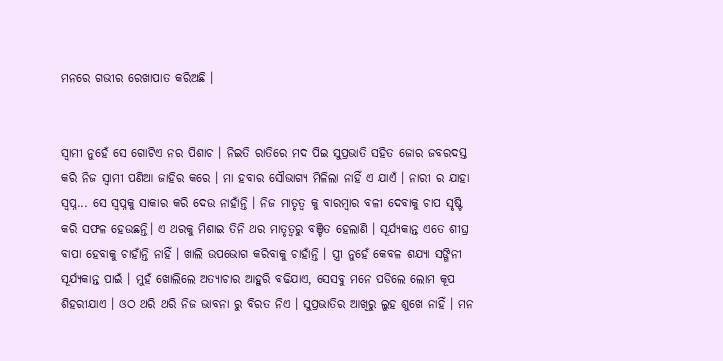ମନରେ ଗଭୀର ରେଖାପାତ କରିଅଛି ।


ସ୍ୱାମୀ ନୁହେଁ ସେ ଗୋଟିଏ ନର ପିଶାଚ । ନିଇତି ରାତିରେ ମଦ ପିଇ ସୁପ୍ରଭାତି ସହିତ ଜୋର ଜବରଦସ୍ତ କରି ନିଜ ସ୍ୱାମୀ ପଣିଆ ଜାହିର କରେ । ମା ହବାର ସୌଭାଗ୍ୟ ମିଳିଲା ନାହିଁ ଏ ଯାଏଁ । ନାରୀ ର ଯାହା ସ୍ବପ୍ନ... ସେ ସ୍ବପ୍ନକୁ ସାକାର କରି ଦେଉ ନାହାଁନ୍ତି । ନିଜ ମାତୃତ୍ୱ କୁ ବାରମ୍ବାର ବଳୀ ଦେବାକୁ ଚାପ ସୃଷ୍ଟି କରି ସଫଳ ହେଉଛନ୍ତି। ଏ ଥରକୁ ମିଶାଇ ତିନି ଥର ମାତୃତ୍ୱରୁ ବଞ୍ଚିତ ହେଲାଣି । ସୂର୍ଯ୍ୟକାନ୍ତ ଏତେ ଶୀଘ୍ର ବାପା ହେବାକୁ ଚାହାଁନ୍ତି ନାହିଁ । ଖାଲି ଉପଭୋଗ କରିବାକୁ ଚାହାଁନ୍ତି । ସ୍ତ୍ରୀ ନୁହେଁ କେବଳ ଶଯ୍ୟା ସଙ୍ଗିନୀ ସୂର୍ଯ୍ୟକାନ୍ତ ପାଇଁ । ମୁହଁ ଖୋଲିଲେ ଅତ୍ୟାଚାର ଆହୁରି ବଢିଯାଏ, ସେସବୁ ମନେ ପଡିଲେ ଲୋମ କୂପ ଶିହରୀଯାଏ । ଓଠ ଥରି ଥରି ନିଜ ଭାବନା ରୁ ବିରତ ନିଏ । ସୁପ୍ରଭାତିର ଆଖିରୁ ଲୁହ ଶୁଖେ ନାହିଁ । ମନ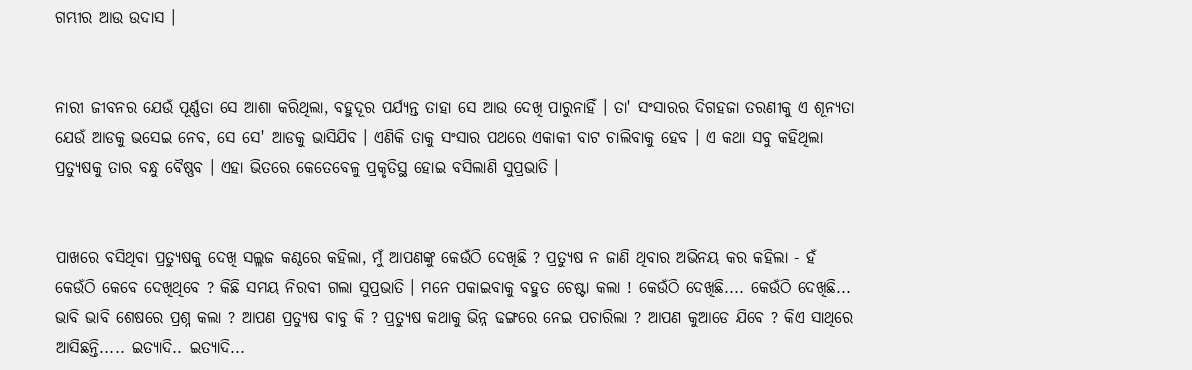ଗମ୍ଭୀର ଆଉ ଉଦାସ ।


ନାରୀ ଜୀବନର ଯେଉଁ ପୂର୍ଣ୍ଣତା ସେ ଆଶା କରିଥିଲା, ବହୁଦୂର ପର୍ଯ୍ୟନ୍ତ ତାହା ସେ ଆଉ ଦେଖି ପାରୁନାହିଁ । ତା' ସଂସାରର ଦିଗହଜା ତରଣୀକୁ ଏ ଶୂନ୍ଯତା ଯେଉଁ ଆଡକୁ ଭସେଇ ନେବ, ସେ ସେ' ଆଡକୁ ଭାସିଯିବ । ଏଣିକି ତାକୁ ସଂସାର ପଥରେ ଏକାକୀ ବାଟ ଚାଲିବାକୁ ହେବ । ଏ କଥା ସବୁ କହିଥିଲା ପ୍ରତ୍ୟୁଷକୁ ତାର ବନ୍ଧୁ ବୈଷ୍ଣବ । ଏହା ଭିତରେ କେତେବେଳୁ ପ୍ରକୃତିସ୍ଥ ହୋଇ ବସିଲାଣି ସୁପ୍ରଭାତି ।


ପାଖରେ ବସିଥିବା ପ୍ରତ୍ୟୁଷକୁ ଦେଖି ସଲ୍ଲଜ କଣ୍ଠରେ କହିଲା, ମୁଁ ଆପଣଙ୍କୁ କେଉଁଠି ଦେଖିଛି ? ପ୍ରତ୍ୟୁଷ ନ ଜାଣି ଥିବାର ଅଭିନୟ କର କହିଲା - ହଁ କେଉଁଠି କେବେ ଦେଖିଥିବେ ? କିଛି ସମୟ ନିରବୀ ଗଲା ସୁପ୍ରଭାତି । ମନେ ପକାଇବାକୁ ବହୁତ ଚେଷ୍ଟା କଲା ! କେଉଁଠି ଦେଖିଛି.... କେଉଁଠି ଦେଖିଛି... ଭାବି ଭାବି ଶେଷରେ ପ୍ରଶ୍ନ କଲା ? ଆପଣ ପ୍ରତ୍ୟୁଷ ବାବୁ କି ? ପ୍ରତ୍ୟୁଷ କଥାକୁ ଭିନ୍ନ ଢଙ୍ଗରେ ନେଇ ପଚାରିଲା ? ଆପଣ କୁଆଡେ ଯିବେ ? କିଏ ସାଥିରେ ଆସିଛନ୍ତି..... ଇତ୍ୟାଦି.. ଇତ୍ୟାଦି...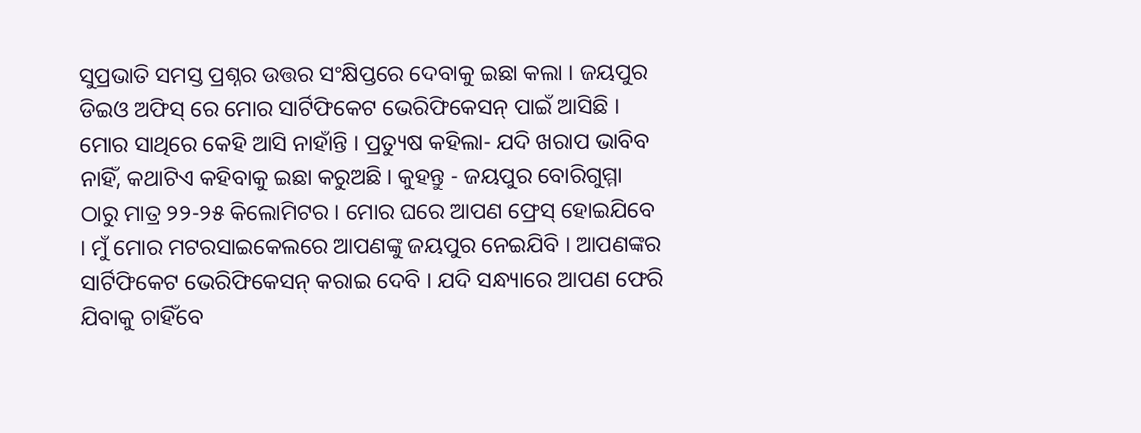ସୁପ୍ରଭାତି ସମସ୍ତ ପ୍ରଶ୍ନର ଉତ୍ତର ସଂକ୍ଷିପ୍ତରେ ଦେବାକୁ ଇଛା କଲା । ଜୟପୁର ଡିଇଓ ଅଫିସ୍ ରେ ମୋର ସାର୍ଟିଫିକେଟ ଭେରିଫିକେସନ୍ ପାଇଁ ଆସିଛି । ମୋର ସାଥିରେ କେହି ଆସି ନାହାଁନ୍ତି । ପ୍ରତ୍ୟୁଷ କହିଲା- ଯଦି ଖରାପ ଭାବିବ ନାହିଁ, କଥାଟିଏ କହିବାକୁ ଇଛା କରୁଅଛି । କୁହନ୍ତୁ - ଜୟପୁର ବୋରିଗୁମ୍ମା ଠାରୁ ମାତ୍ର ୨୨-୨୫ କିଲୋମିଟର । ମୋର ଘରେ ଆପଣ ଫ୍ରେସ୍ ହୋଇଯିବେ । ମୁଁ ମୋର ମଟରସାଇକେଲରେ ଆପଣଙ୍କୁ ଜୟପୁର ନେଇଯିବି । ଆପଣଙ୍କର ସାର୍ଟିଫିକେଟ ଭେରିଫିକେସନ୍ କରାଇ ଦେବି । ଯଦି ସନ୍ଧ୍ୟାରେ ଆପଣ ଫେରି ଯିବାକୁ ଚାହିଁବେ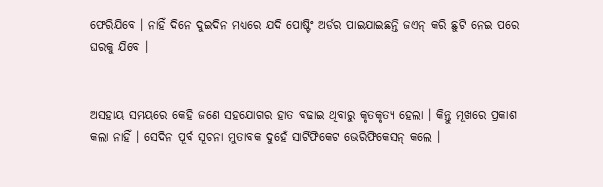ଫେରିଯିବେ । ନାହିଁ ଦିନେ ଦୁଇଦିନ ମଧ୍ୟରେ ଯଦି ପୋଷ୍ଟିଂ ଅର୍ଡର ପାଇଯାଇଛନ୍ତି ଜଏନ୍ କରି ଛୁଟି ନେଇ ପରେ ଘରକୁ ଯିବେ ।


ଅସହାୟ ସମୟରେ କେହି ଜଣେ ସହଯୋଗର ହାତ ବଢାଇ ଥିବାରୁ କୃତକୃତ୍ୟ ହେଲା । କିନ୍ତୁ ମୂଖରେ ପ୍ରକାଶ କଲା ନାହିଁ । ସେଦିନ ପୂର୍ବ ସୂଚନା ମୁତାବକ ଦୁହେଁ ସାର୍ଟିଫିକେଟ ଭେରିଫିକେସନ୍ କଲେ ।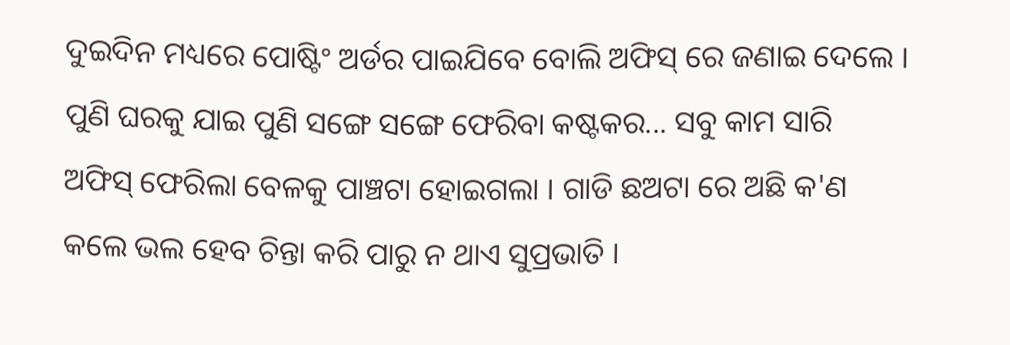ଦୁଇଦିନ ମଧ୍ୟରେ ପୋଷ୍ଟିଂ ଅର୍ଡର ପାଇଯିବେ ବୋଲି ଅଫିସ୍ ରେ ଜଣାଇ ଦେଲେ । ପୁଣି ଘରକୁ ଯାଇ ପୁଣି ସଙ୍ଗେ ସଙ୍ଗେ ଫେରିବା କଷ୍ଟକର... ସବୁ କାମ ସାରି ଅଫିସ୍ ଫେରିଲା ବେଳକୁ ପାଞ୍ଚଟା ହୋଇଗଲା । ଗାଡି ଛଅଟା ରେ ଅଛି କ'ଣ କଲେ ଭଲ ହେବ ଚିନ୍ତା କରି ପାରୁ ନ ଥାଏ ସୁପ୍ରଭାତି ।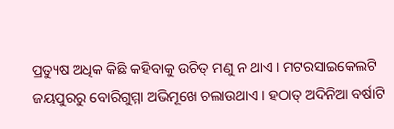ପ୍ରତ୍ୟୁଷ ଅଧିକ କିଛି କହିବାକୁ ଉଚିତ୍ ମଣୁ ନ ଥାଏ । ମଟରସାଇକେଲଟି ଜୟପୁରରୁ ବୋରିଗୁମ୍ମା ଅଭିମୂଖେ ଚଲାଉଥାଏ । ହଠାତ୍ ଅଦିନିଆ ବର୍ଷାଟି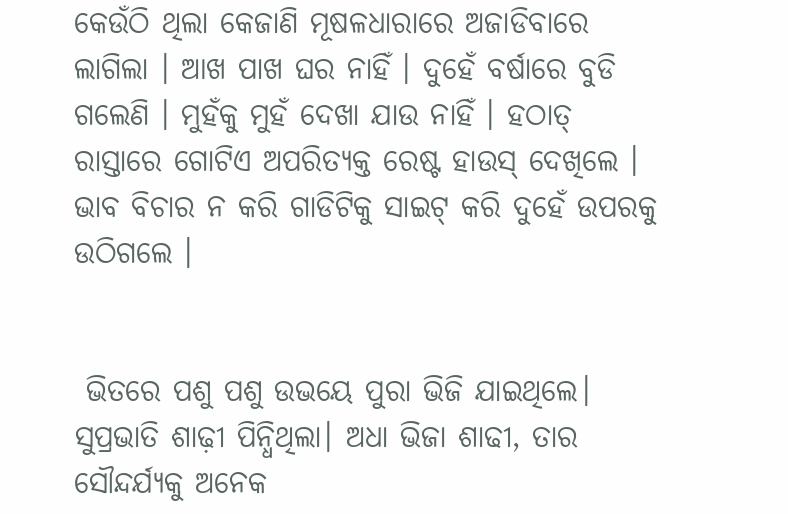କେଉଁଠି ଥିଲା କେଜାଣି ମୂଷଳଧାରାରେ ଅଜାଡିବାରେ ଲାଗିଲା । ଆଖ ପାଖ ଘର ନାହିଁ । ଦୁହେଁ ବର୍ଷାରେ ବୁଡି ଗଲେଣି । ମୁହଁକୁ ମୁହଁ ଦେଖା ଯାଉ ନାହିଁ । ହଠାତ୍ ରାସ୍ତାରେ ଗୋଟିଏ ଅପରିତ୍ୟକ୍ତ ରେଷ୍ଟ ହାଉସ୍ ଦେଖିଲେ । ଭାବ ବିଚାର ନ କରି ଗାଡିଟିକୁ ସାଇଟ୍ କରି ଦୁହେଁ ଉପରକୁ ଉଠିଗଲେ ।


 ଭିତରେ ପଶୁ ପଶୁ ଉଭୟେ ପୁରା ଭିଜି ଯାଇଥିଲେ। ସୁପ୍ରଭାତି ଶାଢ଼ୀ ପିନ୍ଧିଥିଲା। ଅଧା ଭିଜା ଶାଢୀ, ତାର ସୌନ୍ଦର୍ଯ୍ୟକୁ ଅନେକ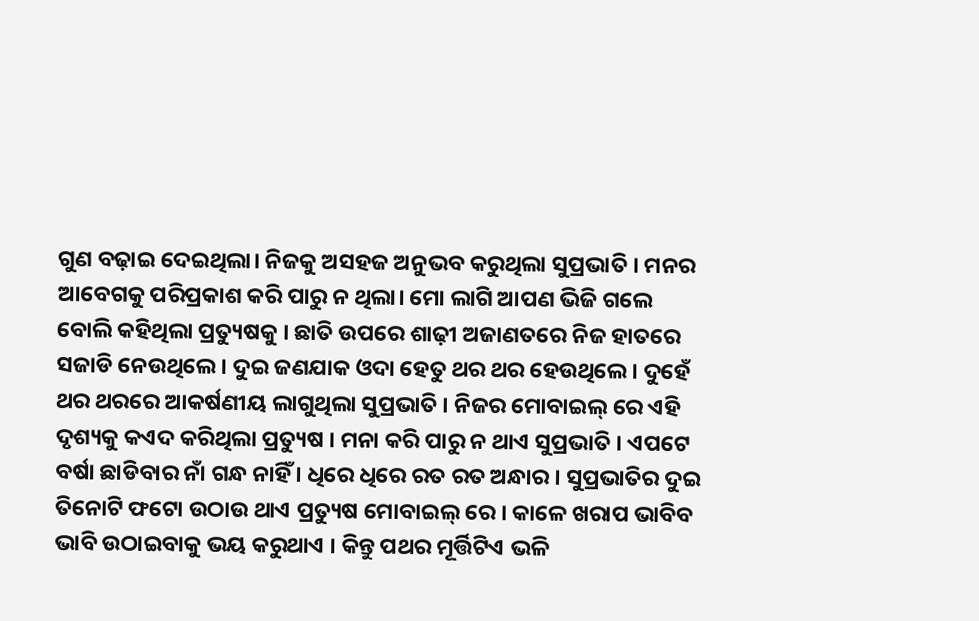ଗୁଣ ବଢ଼ାଇ ଦେଇଥିଲା। ନିଜକୁ ଅସହଜ ଅନୁଭବ କରୁଥିଲା ସୁପ୍ରଭାତି । ମନର ଆବେଗକୁ ପରିପ୍ରକାଶ କରି ପାରୁ ନ ଥିଲା। ମୋ ଲାଗି ଆପଣ ଭିଜି ଗଲେ ବୋଲି କହିଥିଲା ପ୍ରତ୍ୟୁଷକୁ । ଛାତି ଉପରେ ଶାଢ଼ୀ ଅଜାଣତରେ ନିଜ ହାତରେ ସଜାଡି ନେଉଥିଲେ। ଦୁଇ ଜଣଯାକ ଓଦା ହେତୁ ଥର ଥର ହେଉଥିଲେ। ଦୁହେଁ ଥର ଥରରେ ଆକର୍ଷଣୀୟ ଲାଗୁଥିଲା ସୁପ୍ରଭାତି । ନିଜର ମୋବାଇଲ୍ ରେ ଏହି ଦୃଶ୍ୟକୁ କଏଦ କରିଥିଲା ପ୍ରତ୍ୟୁଷ । ମନା କରି ପାରୁ ନ ଥାଏ ସୁପ୍ରଭାତି । ଏପଟେ ବର୍ଷା ଛାଡିବାର ନାଁ ଗନ୍ଧ ନାହିଁ । ଧିରେ ଧିରେ ରତ ରତ ଅନ୍ଧାର । ସୁପ୍ରଭାତିର ଦୁଇ ତିନୋଟି ଫଟୋ ଉଠାଉ ଥାଏ ପ୍ରତ୍ୟୁଷ ମୋବାଇଲ୍ ରେ । କାଳେ ଖରାପ ଭାବିବ ଭାବି ଉଠାଇବାକୁ ଭୟ କରୁଥାଏ । କିନ୍ତୁ ପଥର ମୂର୍ତ୍ତିଟିଏ ଭଳି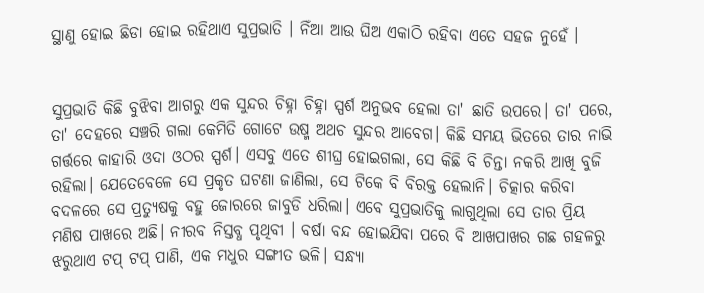ସ୍ଥାଣୁ ହୋଇ ଛିଡା ହୋଇ ରହିଥାଏ ସୁପ୍ରଭାତି । ନିଁଆ ଆଉ ଘିଅ ଏକାଠି ରହିବା ଏତେ ସହଜ ନୁହେଁ ।


ସୁପ୍ରଭାତି କିଛି ବୁଝିବା ଆଗରୁ ଏକ ସୁନ୍ଦର ଚିହ୍ନା ଚିହ୍ନା ସ୍ପର୍ଶ ଅନୁଭବ ହେଲା ତା' ଛାତି ଉପରେ। ତା' ପରେ, ତା' ଦେହରେ ସଞ୍ଚରି ଗଲା କେମିତି ଗୋଟେ ଉଷ୍ମ ଅଥଚ ସୁନ୍ଦର ଆବେଗ। କିଛି ସମୟ ଭିତରେ ତାର ନାଭି ଗର୍ତ୍ତରେ କାହାରି ଓଦା ଓଠର ସ୍ପର୍ଶ। ଏସବୁ ଏତେ ଶୀଘ୍ର ହୋଇଗଲା, ସେ କିଛି ବି ଚିନ୍ତା ନକରି ଆଖି ବୁଜି ରହିଲା। ଯେତେବେଳେ ସେ ପ୍ରକୃତ ଘଟଣା ଜାଣିଲା, ସେ ଟିକେ ବି ବିରକ୍ତ ହେଲାନି। ଚିତ୍କାର କରିବା ବଦଳରେ ସେ ପ୍ରତ୍ୟୁଷକୁ ବହୁ ଜୋରରେ ଜାବୁଡି ଧରିଲା। ଏବେ ସୁପ୍ରଭାତିକୁ ଲାଗୁଥିଲା ସେ ତାର ପ୍ରିୟ ମଣିଷ ପାଖରେ ଅଛି। ନୀରବ ନିସ୍ତବ୍ଧ ପୃଥିବୀ । ବର୍ଷା ବନ୍ଦ ହୋଇଯିବା ପରେ ବି ଆଖପାଖର ଗଛ ଗହଳରୁ ଝରୁଥାଏ ଟପ୍ ଟପ୍ ପାଣି, ଏକ ମଧୁର ସଙ୍ଗୀତ ଭଳି। ସନ୍ଧ୍ୟା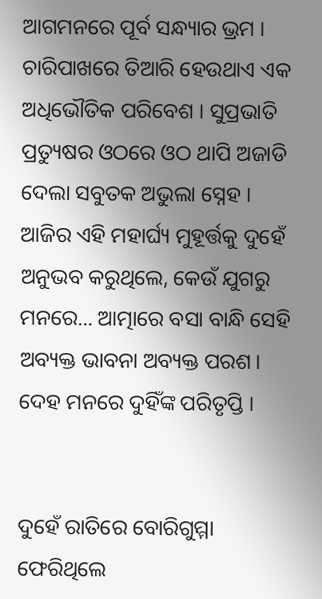ଆଗମନରେ ପୂର୍ବ ସନ୍ଧ୍ୟାର ଭ୍ରମ । ଚାରିପାଖରେ ତିଆରି ହେଉଥାଏ ଏକ ଅଧିଭୌତିକ ପରିବେଶ । ସୁପ୍ରଭାତି ପ୍ରତ୍ୟୁଷର ଓଠରେ ଓଠ ଥାପି ଅଜାଡି ଦେଲା ସବୁତକ ଅଭୁଲା ସ୍ନେହ । ଆଜିର ଏହି ମହାର୍ଘ୍ୟ ମୁହୂର୍ତ୍ତକୁ ଦୁହେଁ ଅନୁଭବ କରୁଥିଲେ, କେଉଁ ଯୁଗରୁ ମନରେ... ଆତ୍ମାରେ ବସା ବାନ୍ଧି ସେହି ଅବ୍ୟକ୍ତ ଭାବନା ଅବ୍ୟକ୍ତ ପରଶ। ଦେହ ମନରେ ଦୁହିଁଙ୍କ ପରିତୃପ୍ତି ।


ଦୁହେଁ ରାତିରେ ବୋରିଗୁମ୍ମା ଫେରିଥିଲେ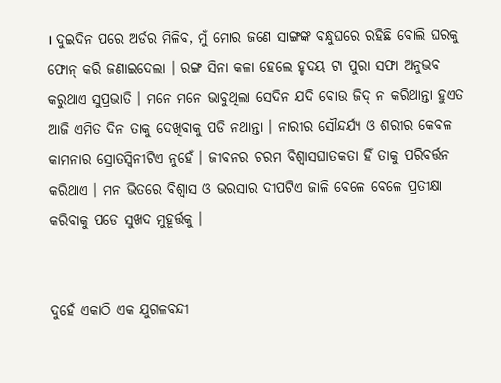। ଦୁଇଦିନ ପରେ ଅର୍ଡର ମିଳିବ, ମୁଁ ମୋର ଜଣେ ସାଙ୍ଗଙ୍କ ବନ୍ଧୁଘରେ ରହିଛି ବୋଲି ଘରକୁ ଫୋନ୍ କରି ଜଣାଇଦେଲା । ରଙ୍ଗ ସିନା କଳା ହେଲେ ହୃଦୟ ଟା ପୁରା ସଫା ଅନୁଭବ କରୁଥାଏ ସୁପ୍ରଭାତି । ମନେ ମନେ ଭାବୁଥିଲା ସେଦିନ ଯଦି ବୋଉ ଜିଦ୍ ନ କରିଥାନ୍ତା ହୁଏତ ଆଜି ଏମିତ ଦିନ ତାକୁ ଦେଖିବାକୁ ପଡି ନଥାନ୍ତା । ନାରୀର ସୌନ୍ଦର୍ଯ୍ୟ ଓ ଶରୀର କେବଳ କାମନାର ସ୍ରୋତସ୍ୱିନୀଟିଏ ନୁହେଁ । ଜୀବନର ଚରମ ବିଶ୍ବାସଘାତକତା ହିଁ ତାକୁ ପରିବର୍ତ୍ତନ କରିଥାଏ । ମନ ଭିତରେ ବିଶ୍ବାସ ଓ ଭରସାର ଦୀପଟିଏ ଜାଳି ବେଳେ ବେଳେ ପ୍ରତୀକ୍ଷା କରିବାକୁ ପଡେ ସୁଖଦ ମୁହୂର୍ତ୍ତକୁ ।


ଦୁହେଁ ଏକାଠି ଏକ ଯୁଗଳବନ୍ଦୀ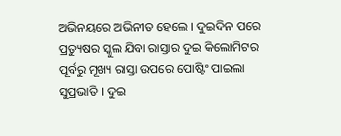ଅଭିନୟରେ ଅଭିନୀତ ହେଲେ । ଦୁଇଦିନ ପରେ ପ୍ରତ୍ୟୁଷର ସ୍କୁଲ ଯିବା ରାସ୍ତାର ଦୁଇ କିଲୋମିଟର ପୂର୍ବରୁ ମୂଖ୍ୟ ରାସ୍ତା ଉପରେ ପୋଷ୍ଟିଂ ପାଇଲା ସୁପ୍ରଭାତି । ଦୁଇ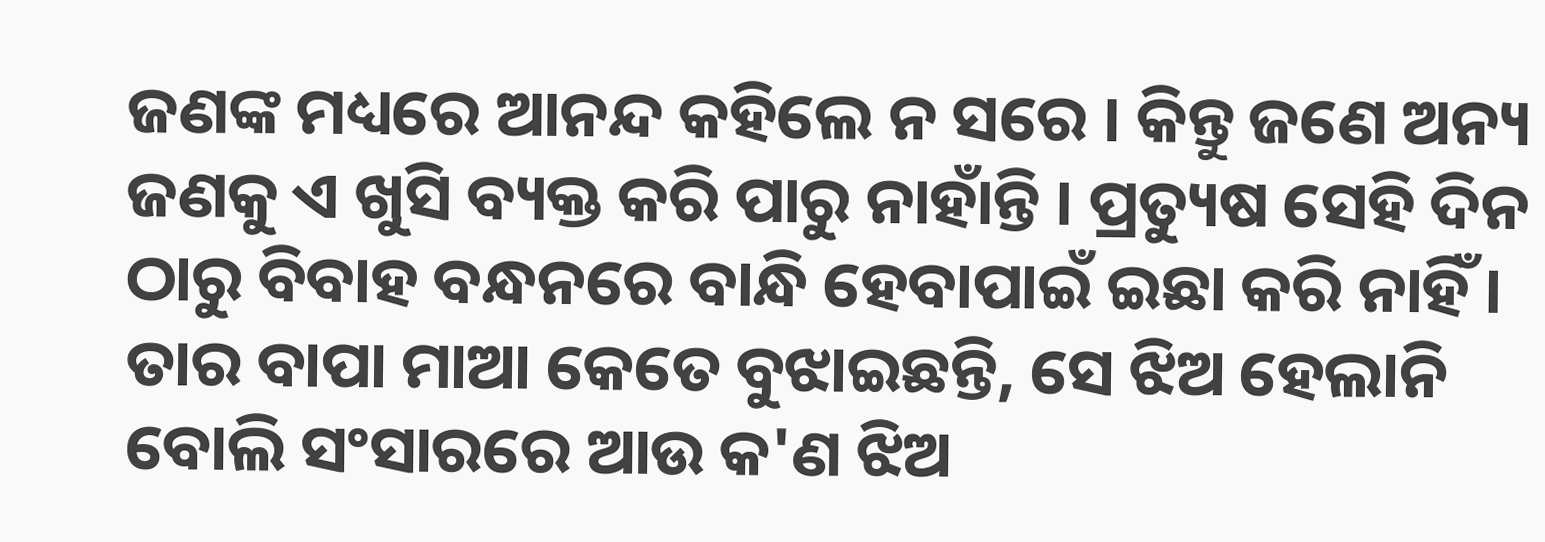ଜଣଙ୍କ ମଧ୍ୟରେ ଆନନ୍ଦ କହିଲେ ନ ସରେ । କିନ୍ତୁ ଜଣେ ଅନ୍ୟ ଜଣକୁ ଏ ଖୁସି ବ୍ୟକ୍ତ କରି ପାରୁ ନାହାଁନ୍ତି । ପ୍ରତ୍ୟୁଷ ସେହି ଦିନ ଠାରୁ ବିବାହ ବନ୍ଧନରେ ବାନ୍ଧି ହେବାପାଇଁ ଇଛା କରି ନାହିଁ । ତାର ବାପା ମାଆ କେତେ ବୁଝାଇଛନ୍ତି, ସେ ଝିଅ ହେଲାନି ବୋଲି ସଂସାରରେ ଆଉ କ'ଣ ଝିଅ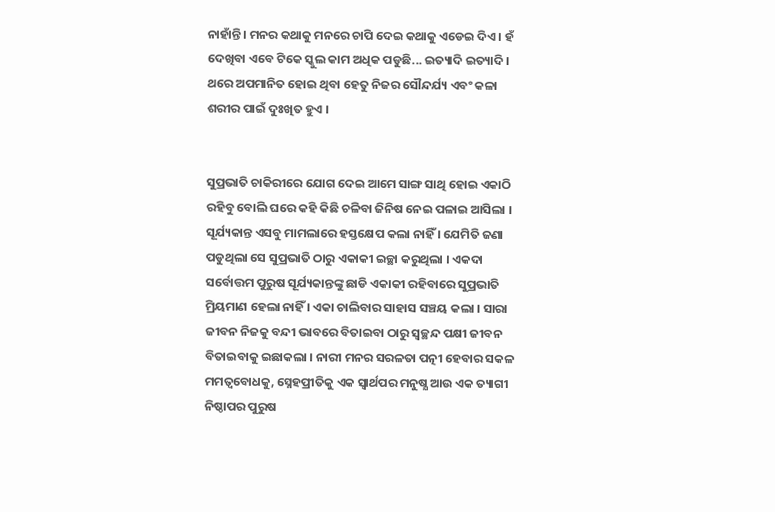ନାହାଁନ୍ତି । ମନର କଥାକୁ ମନରେ ଚାପି ଦେଇ କଥାକୁ ଏଡେଇ ଦିଏ । ହଁ ଦେଖିବା ଏବେ ଟିକେ ସ୍କୁଲ କାମ ଅଧିକ ପଡୁଛି... ଇତ୍ୟାଦି ଇତ୍ୟାଦି । ଥରେ ଅପମାନିତ ହୋଇ ଥିବା ହେତୁ ନିଜର ସୌନ୍ଦର୍ଯ୍ୟ ଏବଂ କଳା ଶରୀର ପାଇଁ ଦୁଃଖିତ ହୁଏ ।


ସୁପ୍ରଭାତି ଚାକିରୀରେ ଯୋଗ ଦେଇ ଆମେ ସାଙ୍ଗ ସାଥି ହୋଇ ଏକାଠି ରହିବୁ ବୋଲି ଘରେ କହି କିଛି ଚଳିବା ଜିନିଷ ନେଇ ପଳାଇ ଆସିଲା । ସୂର୍ଯ୍ୟକାନ୍ତ ଏସବୁ ମାମଲାରେ ହସ୍ତକ୍ଷେପ କଲା ନାହିଁ । ଯେମିତି ଜଣା ପଡୁଥିଲା ସେ ସୁପ୍ରଭାତି ଠାରୁ ଏକାକୀ ଇଚ୍ଛା କରୁଥିଲା । ଏକଦା ସର୍ବୋତ୍ତମ ପୁରୁଷ ସୂର୍ଯ୍ୟକାନ୍ତଙ୍କୁ ଛାଡି ଏକାକୀ ରହିବାରେ ସୁପ୍ରଭାତି ମ୍ରିୟମାଣ ହେଲା ନାହିଁ । ଏକା ଚାଲିବାର ସାହାସ ସଞ୍ଚୟ କଲା । ସାରା ଜୀବନ ନିଜକୁ ବନ୍ଦୀ ଭାବରେ ବିତାଇବା ଠାରୁ ସ୍ବଚ୍ଛନ୍ଦ ପକ୍ଷୀ ଜୀବନ ବିତାଇବାକୁ ଇଛାକଲା । ନାରୀ ମନର ସରଳତା ପତ୍ନୀ ହେବାର ସକଳ ମମତ୍ବବୋଧକୁ, ସ୍ନେହପ୍ରୀତିକୁ ଏକ ସ୍ବାର୍ଥପର ମନୁଷ୍ଯ ଆଉ ଏକ ତ୍ୟାଗୀ ନିଷ୍ଠାପର ପୁରୁଷ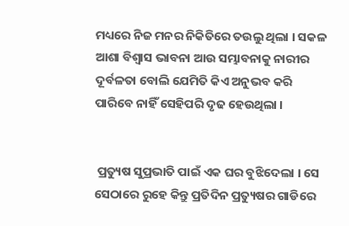ମଧ୍ୟରେ ନିଜ ମନର ନିକିତିରେ ତଉଲୁ ଥିଲା । ସକଳ ଆଶା ବିଶ୍ବାସ ଭାବନା ଆଉ ସମ୍ଭାବନାକୁ ନାରୀର ଦୂର୍ବଳତା ବୋଲି ଯେମିତି କିଏ ଅନୁଭବ କରି ପାରିବେ ନାହିଁ ସେହିପରି ଦୃଢ ହେଉଥିଲା ।


 ପ୍ରତ୍ୟୁଷ ସୁପ୍ରଭାତି ପାଇଁ ଏକ ଘର ବୁଝିଦେଲା । ସେ ସେଠାରେ ରୁହେ କିନ୍ତୁ ପ୍ରତିଦିନ ପ୍ରତ୍ୟୁଷର ଗାଡିରେ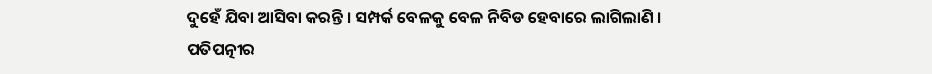ଦୁହେଁ ଯିବା ଆସିବା କରନ୍ତି । ସମ୍ପର୍କ ବେଳକୁ ବେଳ ନିବିଡ ହେବାରେ ଲାଗିଲାଣି । ପତିପତ୍ନୀର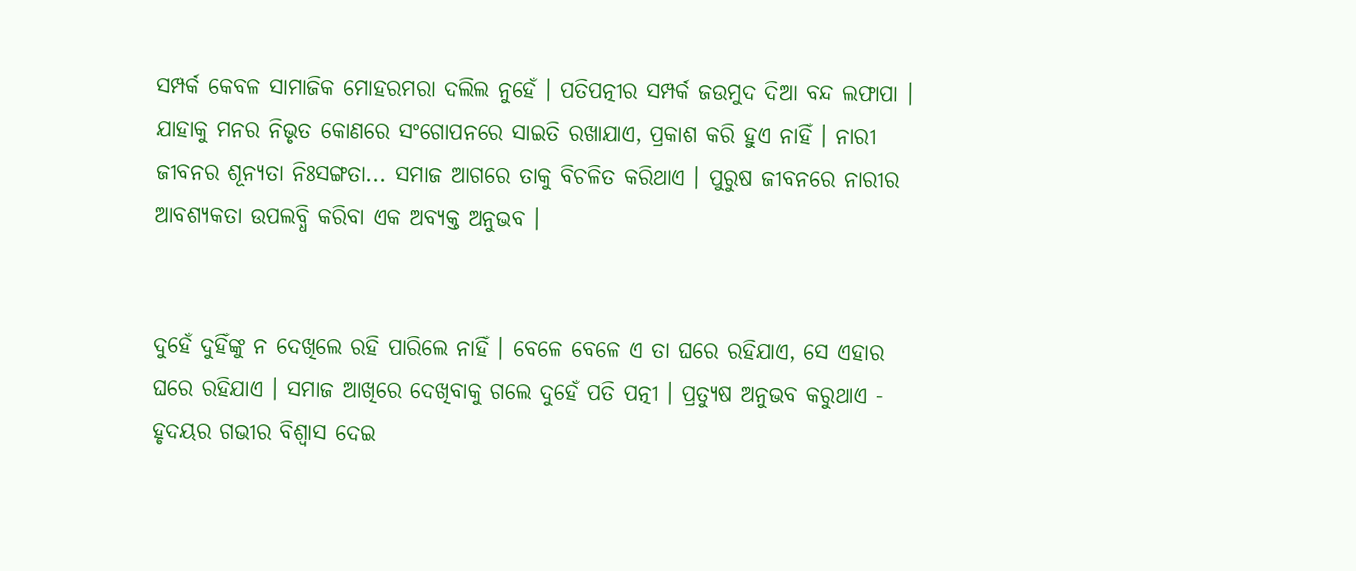ସମ୍ପର୍କ କେବଳ ସାମାଜିକ ମୋହରମରା ଦଲିଲ ନୁହେଁ । ପତିପତ୍ନୀର ସମ୍ପର୍କ ଜଉମୁଦ ଦିଆ ବନ୍ଦ ଲଫାପା । ଯାହାକୁ ମନର ନିଭୃତ କୋଣରେ ସଂଗୋପନରେ ସାଇତି ରଖାଯାଏ, ପ୍ରକାଶ କରି ହୁଏ ନାହିଁ । ନାରୀ ଜୀବନର ଶୂନ୍ଯତା ନିଃସଙ୍ଗତା... ସମାଜ ଆଗରେ ତାକୁ ବିଚଳିତ କରିଥାଏ । ପୁରୁଷ ଜୀବନରେ ନାରୀର ଆବଶ୍ୟକତା ଉପଲବ୍ଧି କରିବା ଏକ ଅବ୍ୟକ୍ତ ଅନୁଭବ ।


ଦୁହେଁ ଦୁହିଁଙ୍କୁ ନ ଦେଖିଲେ ରହି ପାରିଲେ ନାହିଁ । ବେଳେ ବେଳେ ଏ ତା ଘରେ ରହିଯାଏ, ସେ ଏହାର ଘରେ ରହିଯାଏ । ସମାଜ ଆଖିରେ ଦେଖିବାକୁ ଗଲେ ଦୁହେଁ ପତି ପତ୍ନୀ । ପ୍ରତ୍ୟୁଷ ଅନୁଭବ କରୁଥାଏ - ହୃଦୟର ଗଭୀର ବିଶ୍ବାସ ଦେଇ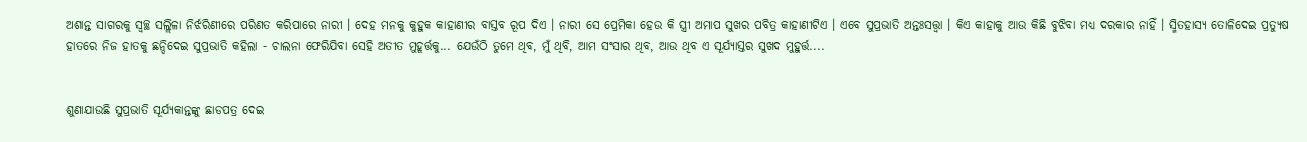ଅଶାନ୍ତ ସାଗରକୁ ସ୍ବଚ୍ଛ ସଲ୍ଲିଳା ନିର୍ଝରିଣୀରେ ପରିଣତ କରିପାରେ ନାରୀ । ଦେହ ମନକୁ କୁହୁକ କାହାଣୀର ବାସ୍ତବ ରୂପ ଦିଏ । ନାରୀ ସେ ପ୍ରେମିକା ହେଉ କି ସ୍ତ୍ରୀ ଅମାପ ସୁଖର ପବିତ୍ର କାହାଣୀଟିଏ । ଏବେ ସୁପ୍ରଭାତି ଅନ୍ତଃସତ୍ତ୍ଵା । କିଏ କାହାକୁ ଆଉ କିଛି ବୁଝିବା ମଧ୍ୟ ଦରକାର ନାହିଁ । ସ୍ମିତହାସ୍ୟ ତୋଳିଦେଇ ପ୍ରତ୍ୟୁଷ ହାତରେ ନିଜ ହାତକୁ ଛନ୍ଦିଦେଇ ସୁପ୍ରଭାତି କହିଲା - ଚାଲନା ଫେରିଯିବା ସେହି ଅତୀତ ମୁହୂର୍ତ୍ତକୁ... ଯେଉଁଠି ତୁମେ ଥିବ, ମୁଁ ଥିବି, ଆମ ସଂସାର ଥିବ, ଆଉ ଥିବ ଏ ସୂର୍ଯ୍ୟାସ୍ତର ସୁଖଦ ମୁହୁର୍ତ୍ତ....


ଶୁଣାଯାଉଛି ସୁପ୍ରଭାତି ସୂର୍ଯ୍ୟକାନ୍ତଙ୍କୁ ଛାଡପତ୍ର ଦେଇ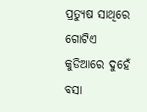ପ୍ରତ୍ୟୁଷ ସାଥିରେ ଗୋଟିଏ କୁଡିଆରେ ଦୁହେଁ ବସା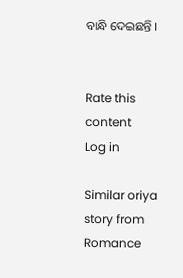ବାନ୍ଧି ଦେଇଛନ୍ତି ।


Rate this content
Log in

Similar oriya story from Romance